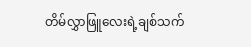တိမ်လွှာဖြူလေးရဲ့ချစ်သက်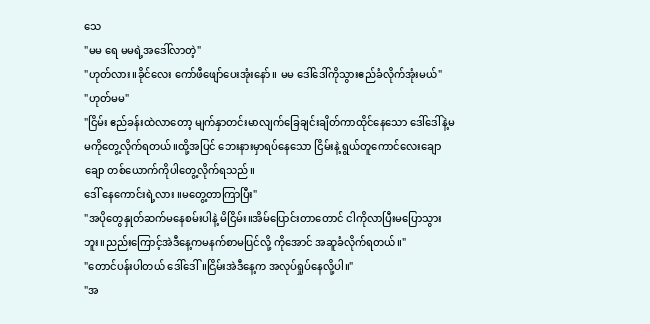သေ
"မမ ရေ မမရဲ့အဒေါ်လာတဲ့"
"ဟုတ်လား။ခိုင်လေး ကော်ဖီဖျော်ပေးအုံးနော်။ မမ ဒေါ်ဒေါ်ကိုသွားဧည်ခံလိုက်အုံးမယ်"
"ဟုတ်မမ"
"ငြိမ်း ဧည်ခန်းထဲလာတော့ မျက်နှာတင်းမာလျက်ခြေချင်းချိတ်ကာထိုင်နေသော ဒေါ်ဒေါ်နဲ့မမကိုတွေ့လိုက်ရတယ်။ထို့အပြင် ဘေးနားမှာရပ်နေသော ငြိမ်းနဲ့ ရွယ်တူကောင်လေးချောချော တစ်ယောက်ကိုပါတွေ့လိုက်ရသည်။
ဒေါ် နေကောင်းရဲ့လား ။မတွေ့တာကြာပြီး"
"အပိုတွေနှုတ်ဆက်မနေစမ်းပါနဲ့ မိငြိမ်း။အိမ်ပြောင်းတာတောင် ငါကိုလာပြီးမပြောသွားဘူး။ညည်းကြောင့်အဲဒီနေ့ကမနက်စာမပြင်လို့ ကိုအောင် အဆူခံလိုက်ရတယ်။"
"တောင်ပန်းပါတယ် ဒေါ်ဒေါ်။ငြိမ်းအဲဒီနေ့က အလုပ်ရှုပ်နေလို့ပါ။"
"အ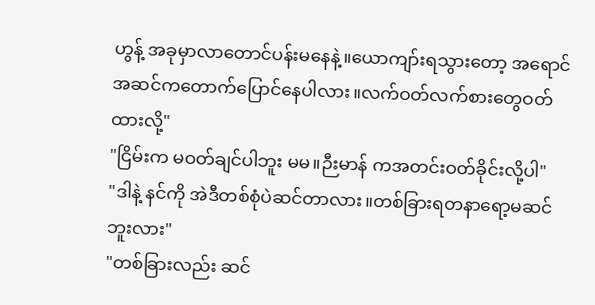ဟွန့် အခုမှာလာတောင်ပန်းမနေနဲ့။ယောကျာ်းရသွားတော့ အရောင်အဆင်ကတောက်ပြောင်နေပါလား။လက်ဝတ်လက်စားတွေဝတ်ထားလို့"
"ငြိမ်းက မဝတ်ချင်ပါဘူး မမ။ဉီးမာန် ကအတင်းဝတ်ခိုင်းလို့ပါ"
"ဒါနဲ့ နင်ကို အဲဒီတစ်စုံပဲဆင်တာလား။တစ်ခြားရတနာရော့မဆင်ဘူးလား"
"တစ်ခြားလည်း ဆင်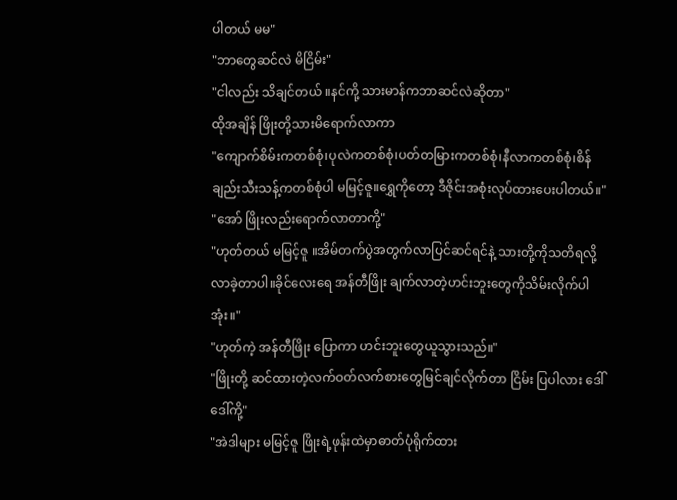ပါတယ် မမ"
"ဘာတွေဆင်လဲ မိငြိမ်း"
"ငါလည်း သိချင်တယ် ။နင်ကို့ သားမာန်ကဘာဆင်လဲဆိုတာ"
ထိုအချိန် ဖြိုးတို့သားမိရောက်လာကာ
"ကျောက်စိမ်းကတစ်စုံ၊ပုလဲကတစ်စုံ၊ပတ်တမြားကတစ်စုံ၊နီလာကတစ်စုံ၊စိန်ချည်းသီးသန့်ကတစ်စုံပါ မမြင့်ဇူ။ရွှေကိုတော့ ဒီဇိုင်းအစုံးလုပ်ထားပေးပါတယ်။"
"အော် ဖြိုးလည်းရောက်လာတာကို့"
"ဟုတ်တယ် မမြင့်ဇူ ။အိမ်တက်ပွဲအတွက်လာပြင်ဆင်ရင်နဲ့ သားတို့ကိုသတိရလို့ လာခဲ့တာပါ။ခိုင်လေးရေ အန်တီဖြိုး ချက်လာတဲ့ဟင်းဘူးတွေကိုသိမ်းလိုက်ပါအုံး။"
"ဟုတ်ကဲ့ အန်တီဖြိုး ပြောကာ ဟင်းဘူးတွေယူသွားသည်။"
"ဖြိုးတို့ ဆင်ထားတဲ့လက်ဝတ်လက်စားတွေမြင်ချင်လိုက်တာ ငြိမ်း ပြပါလား ဒေါ်ဒေါ်ကို့"
"အဲဒါများ မမြင့်ဇူ ဖြိုးရဲ့ဖုန်းထဲမှာဓာတ်ပုံရိုက်ထား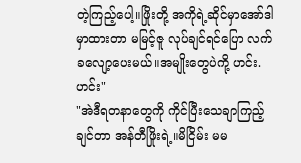တဲ့ကြည့်ပေါ့။ဖြိုးတို့ အကိုရဲ့ဆိုင်မှာအော်ဒါမှာထားတာ မမြင့်ဇူ လုပ်ချင်ရင်ပြော လက်ခလျော့ပေးမယ်။အမျိုးတွေပဲကို့ ဟင်း.ဟင်း"
"အဲဒီရတနာတွေကို ကိုင်ပြီးသေချာကြည့်ချင်တာ အန်တီဖြိုးရဲ့။မိငြိမ်း မမ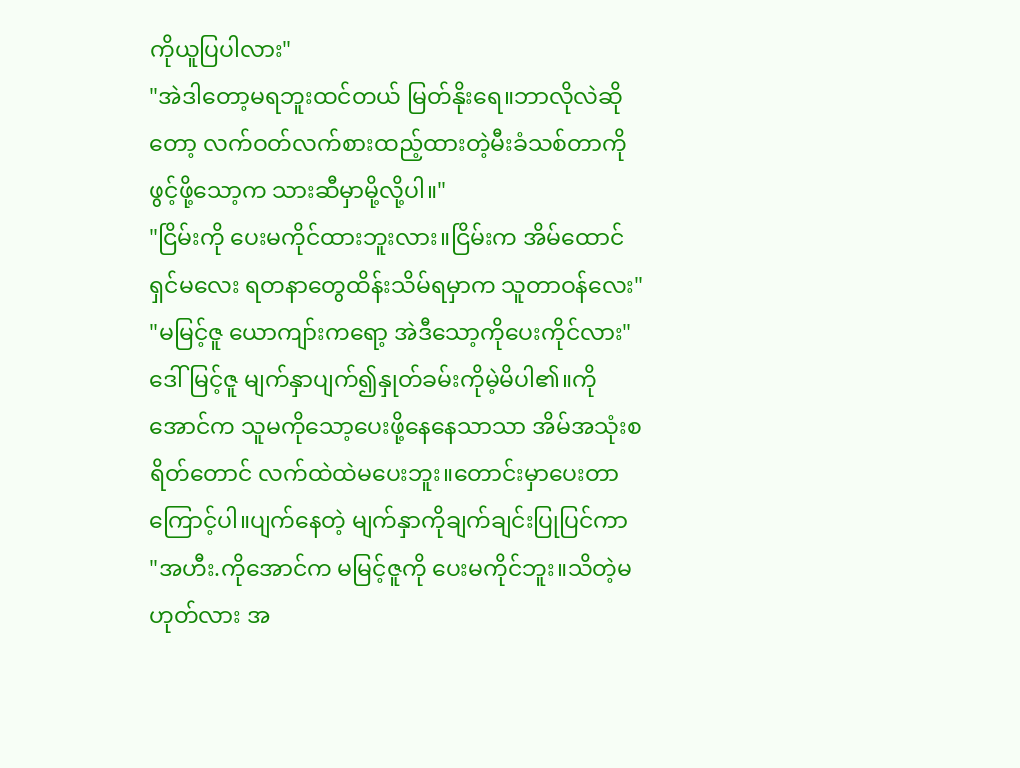ကိုယူပြပါလား"
"အဲဒါတော့မရဘူးထင်တယ် မြတ်နိုးရေ။ဘာလိုလဲဆိုတော့ လက်ဝတ်လက်စားထည့်ထားတဲ့မီးခံသစ်တာကို ဖွင့်ဖို့သော့က သားဆီမှာမို့လို့ပါ။"
"ငြိမ်းကို ပေးမကိုင်ထားဘူးလား။ငြိမ်းက အိမ်ထောင်ရှင်မလေး ရတနာတွေထိန်းသိမ်ရမှာက သူတာဝန်လေး"
"မမြင့်ဇူ ယောကျာ်းကရော့ အဲဒီသော့ကိုပေးကိုင်လား"
ဒေါ်မြင့်ဇူ မျက်နှာပျက်၍နှုတ်ခမ်းကိုမဲ့မိပါ၏။ကိုအောင်က သူမကိုသော့ပေးဖို့နေနေသာသာ အိမ်အသုံးစရိတ်တောင် လက်ထဲထဲမပေးဘူး။တောင်းမှာပေးတာကြောင့်ပါ။ပျက်နေတဲ့ မျက်နှာကိုချက်ချင်းပြုပြင်ကာ
"အဟီး.ကိုအောင်က မမြင့်ဇူကို ပေးမကိုင်ဘူး။သိတဲ့မဟုတ်လား အ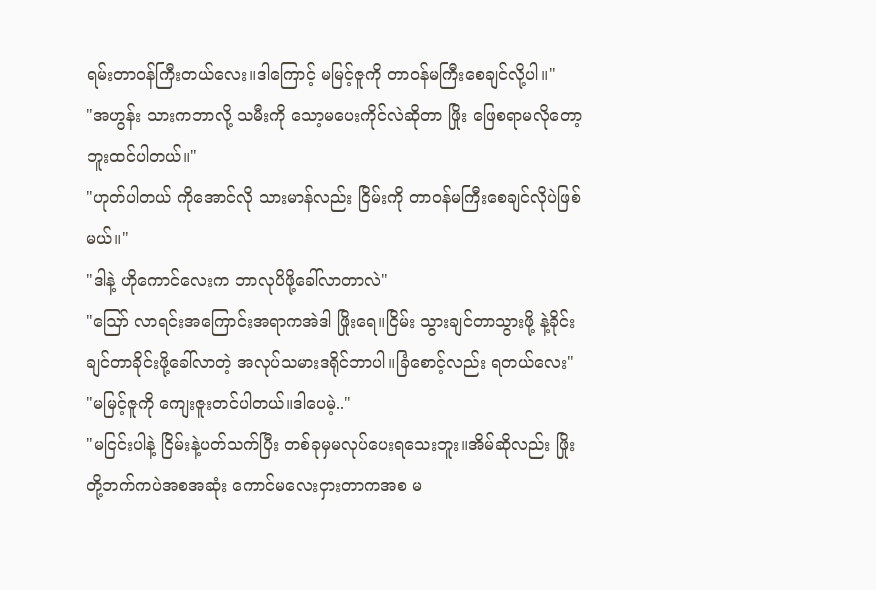ရမ်းတာဝန်ကြီးတယ်လေး။ဒါကြောင့် မမြင့်ဇူကို တာဝန်မကြီးစေချင်လို့ပါ။"
"အဟွန်း သားကဘာလို့ သမီးကို သော့မပေးကိုင်လဲဆိုတာ ဖြိုး ဖြေစရာမလိုတော့ဘူးထင်ပါတယ်။"
"ဟုတ်ပါတယ် ကိုအောင်လို သားမာန်လည်း ငြိမ်းကို တာဝန်မကြီးစေချင်လိုပဲဖြစ်မယ်။"
"ဒါနဲ့ ဟိုကောင်လေးက ဘာလုပိဖို့ခေါ်လာတာလဲ"
"ဪ လာရင်းအကြောင်းအရာကအဲဒါ ဖြိုးရေ။ငြိမ်း သွားချင်တာသွားဖို့ နဲ့ခိုင်းချင်တာခိုင်းဖို့ခေါ်လာတဲ့ အလုပ်သမားဒရိုင်ဘာပါ။ခြံစောင့်လည်း ရတယ်လေး"
"မမြင့်ဇူကို ကျေးဇူးတင်ပါတယ်။ဒါပေမဲ့.."
"မငြင်းပါနဲ့ ငြိမ်းနဲ့ပတ်သက်ပြီး တစ်ခုမှမလုပ်ပေးရသေးဘူး။အိမ်ဆိုလည်း ဖြိုးတို့ဘက်ကပဲအစအဆုံး ကောင်မလေးငှားတာကအစ မ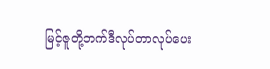မြင့်ဇူတို့ဘက်ဒီလုပ်တာလုပ်ပေး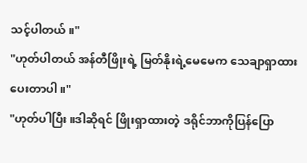သင့်ပါတယ်။"
"ဟုတ်ပါတယ် အန်တီဖြိုးရဲ့ မြတ်နိုးရဲ့မေမေက သေချာရှာထားပေးတာပါ။"
"ဟုတ်ပါပြီး။ဒါဆိုရင် ဖြိုးရှာထားတဲ့ ဒရိုင်ဘာကိုပြန်ပြော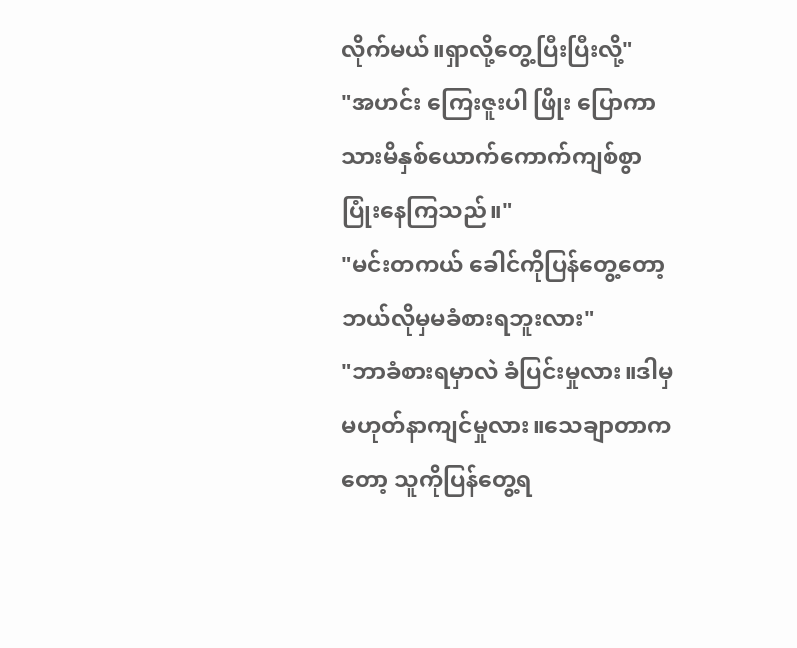လိုက်မယ်။ရှာလို့တွေ့ပြီးပြီးလို့"
"အဟင်း ကြေးဇူးပါ ဖြိုး ပြောကာ သားမိနှစ်ယောက်ကောက်ကျစ်စွာပြုံးနေကြသည်။"
"မင်းတကယ် ခေါင်ကိုပြန်တွေ့တော့ ဘယ်လိုမှမခံစားရဘူးလား"
"ဘာခံစားရမှာလဲ ခံပြင်းမှုလား။ဒါမှမဟုတ်နာကျင်မှုလား။သေချာတာကတော့ သူကိုပြန်တွေ့ရ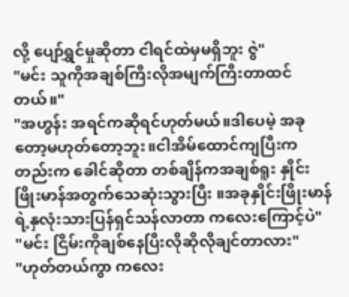လို့ ပျော်ရွှင်မှုဆိုတာ ငါရင်ထဲမှမရှိဘူး ဇွဲ"
"မင်း သူကိုအချစ်ကြီးလိုအမျက်ကြီးတာထင်တယ်။"
"အဟွန်း အရင်ကဆိုရင်ဟုတ်မယ်။ဒါပေမဲ့ အခုတော့မဟုတ်တော့ဘူး။ငါအိမ်ထောင်ကျပြီးကတည်းက ခေါင်ဆိုတာ တစ်ချိန်ကအချစ်ရူး နှိုင်းဖြိုးမာန်အတွက်သေဆုံးသွားပြီး ။အခုနှိုင်းဖြိုးမာန်ရဲ့နှလုံးသားပြန်ရှင်သန်လာတာ ကလေးကြောင့်ပဲ"
"မင်း ငြိမ်းကိုချစ်နေပြီးလိုဆိုလိုချင်တာလား"
"ဟုတ်တယ်ကွာ ကလေး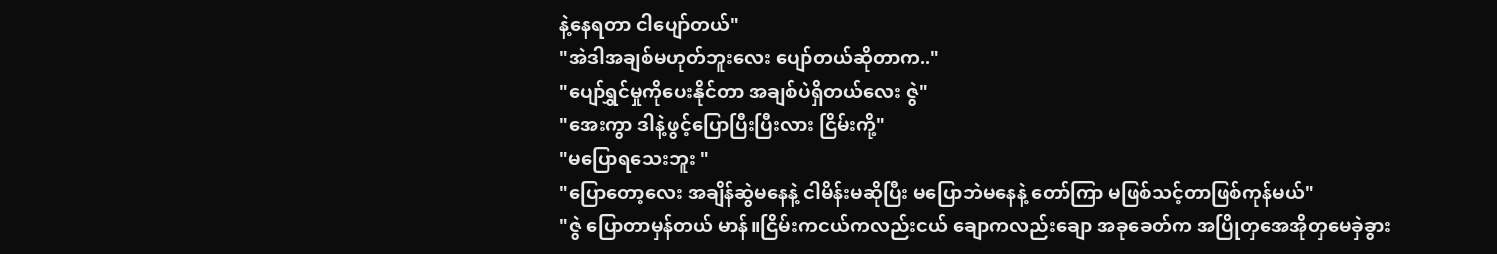နဲ့နေရတာ ငါပျော်တယ်"
"အဲဒါအချစ်မဟုတ်ဘူးလေး ပျော်တယ်ဆိုတာက.."
"ပျော်ရွှင်မှုကိုပေးနိုင်တာ အချစ်ပဲရှိတယ်လေး ဇွဲ"
"အေးကွာ ဒါနဲ့ဖွင့်ပြောပြီးပြီးလား ငြိမ်းကို့"
"မပြောရသေးဘူး "
"ပြောတော့လေး အချိန်ဆွဲမနေနဲ့ ငါမိန်းမဆိုပြီး မပြောဘဲမနေနဲ့ တော်ကြာ မဖြစ်သင့်တာဖြစ်ကုန်မယ်"
"ဇွဲ ပြောတာမှန်တယ် မာန်။ငြိမ်းကငယ်ကလည်းငယ် ချောကလည်းချော အခုခေတ်က အပြိုတှအေအိုတှမေခှဲခွား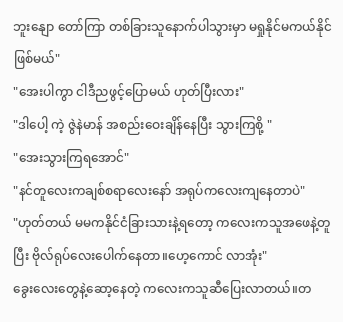ဘူးနျော တော်ကြာ တစ်ခြားသူနောက်ပါသွားမှာ မရှုနိုင်မကယ်နိုင်ဖြစ်မယ်"
"အေးပါကွာ ငါဒီညဖွင့်ပြောမယ် ဟုတ်ပြီးလား"
"ဒါပေါ့ ကဲ့ ဇွဲနဲမာန် အစည်းဝေးချိန်နေပြီး သွားကြစို့ "
"အေးသွားကြရအောင်"
"နင်တူလေးကချစ်စရာလေးနော် အရုပ်ကလေးကျနေတာပဲ"
"ဟုတ်တယ် မမကနိုင်ငံခြားသားနဲ့ရတော့ ကလေးကသူအဖေနဲ့တူပြီး ဗိုလ်ရုပ်လေးပေါက်နေတာ။ဟေ့ကောင် လာအုံး"
ခွေးလေးတွေနဲ့ဆော့နေတဲ့ ကလေးကသူဆီပြေးလာတယ်။တ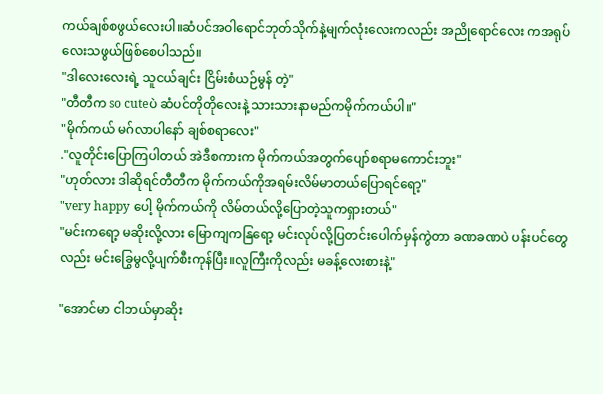ကယ်ချစ်စဖွယ်လေးပါ။ဆံပင်အဝါရောင်ဘုတ်သိုက်နဲ့မျက်လုံးလေးကလည်း အညိုရောင်လေး ကအရုပ်လေးသဖွယ်ဖြစ်စေပါသည်။
"ဒါလေးလေးရဲ့ သူငယ်ချင်း ငြိမ်းစံယဉ်မွန် တဲ့"
"တီတီက so cuteပဲ ဆံပင်တိုတိုလေးနဲ့ သားသားနာမည်ကမိုက်ကယ်ပါ။"
"မိုက်ကယ် မဂ်လာပါနော် ချစ်စရာလေး"
."လူတိုင်းပြောကြပါတယ် အဲဒီစကားက မိုက်ကယ်အတွက်ပျော်စရာမကောင်းဘူး"
"ဟုတ်လား ဒါဆိုရင်တီတီက မိုက်ကယ်ကိုအရမ်းလိမ်မာတယ်ပြောရင်ရော့"
"very happy ပေါ့ မိုက်ကယ်ကို လိမ်တယ်လို့ပြောတဲ့သူကရှားတယ်"
"မင်းကရော့ မဆိုးလို့လား မြောကျကနြရော့ မင်းလုပ်လို့ပြတင်းပေါက်မှန်ကွဲတာ ခဏခဏပဲ ပန်းပင်တွေလည်း မင်းခြွေမွလို့ပျက်စီးကုန်ပြီး။လူကြီးကိုလည်း မခန့်လေးစားနဲ့"

"အောင်မာ ငါဘယ်မှာဆိုး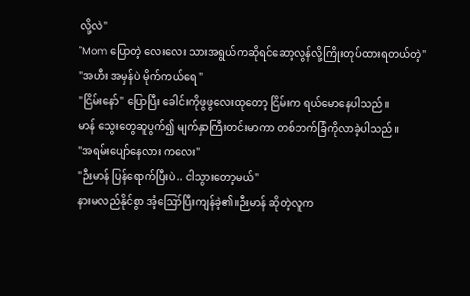လို့လဲ"
"Mom ပြောတဲ့ လေးလေး သားအရွယ်ကဆိုရင်ဆော့လွန်လို့ကြိုးတုပ်ထားရတယ်တဲ့"
"အဟီး အမှန်ပဲ မိုက်ကယ်ရေ "
"ငြိမ်းနော်" ပြောပြီး ခေါင်းကိုဖွဖွလေးထုတော့ ငြိမ်းက ရယ်မောနေပါသည်။
မာန် သွေးတွေဆူပွက်၍ မျက်နှာကြီးတင်းမာကာ တစ်ဘက်ခြံကိုလာခဲ့ပါသည်။
"အရမ်းပျော်နေလား ကလေး"
"ဉီးမာန် ပြန်ရောက်ပြီးပဲ.. ငါသွားတော့မယ်"
နားမလည်နိုင်စွာ အံ့ဪပြီးကျန်ခဲ့၏။ဉီးမာန် ဆိုတဲ့လူက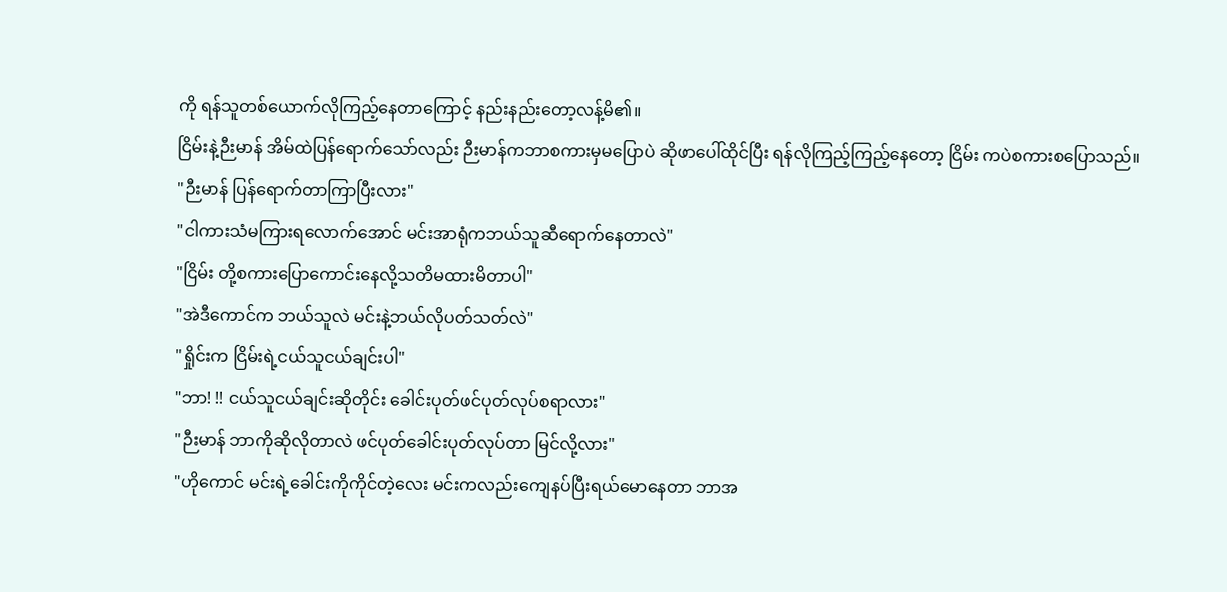ကို ရန်သူတစ်ယောက်လိုကြည့်နေတာကြောင့် နည်းနည်းတော့လန့်မိ၏။
ငြိမ်းနဲ့ဉီးမာန် အိမ်ထဲပြန်ရောက်သော်လည်း ဉီးမာန်ကဘာစကားမှမပြောပဲ ဆိုဖာပေါ်ထိုင်ပြီး ရန်လိုကြည့်ကြည့်နေတော့ ငြိမ်း ကပဲစကားစပြောသည်။
"ဉီးမာန် ပြန်ရောက်တာကြာပြီးလား"
"ငါကားသံမကြားရလောက်အောင် မင်းအာရုံကဘယ်သူဆီရောက်နေတာလဲ"
"ငြိမ်း တို့စကားပြောကောင်းနေလို့သတိမထားမိတာပါ"
"အဲဒီကောင်က ဘယ်သူလဲ မင်းနဲ့ဘယ်လိုပတ်သတ်လဲ"
"ရှိုင်းက ငြိမ်းရဲ့ငယ်သူငယ်ချင်းပါ"
"ဘာ! !! ငယ်သူငယ်ချင်းဆိုတိုင်း ခေါင်းပုတ်ဖင်ပုတ်လုပ်စရာလား"
"ဉီးမာန် ဘာကိုဆိုလိုတာလဲ ဖင်ပုတ်ခေါင်းပုတ်လုပ်တာ မြင်လို့လား"
"ဟိုကောင် မင်းရဲ့ခေါင်းကိုကိုင်တဲ့လေး မင်းကလည်းကျေနပ်ပြီးရယ်မောနေတာ ဘာအ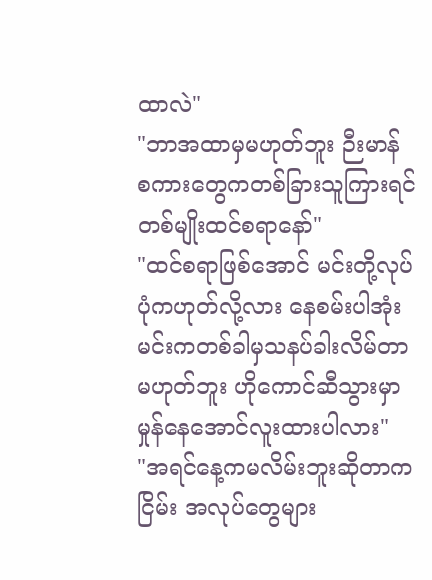ထာလဲ"
"ဘာအထာမှမဟုတ်ဘူး ဉီးမာန် စကားတွေကတစ်ခြားသူကြားရင် တစ်မျိုးထင်စရာနော်"
"ထင်စရာဖြစ်အောင် မင်းတို့လုပ်ပုံကဟုတ်လို့လား နေစမ်းပါအုံး မင်းကတစ်ခါမှသနပ်ခါးလိမ်တာမဟုတ်ဘူး ဟိုကောင်ဆီသွားမှာ မှုန်နေအောင်လူးထားပါလား"
"အရင်နေ့ကမလိမ်းဘူးဆိုတာက ငြိမ်း အလုပ်တွေများ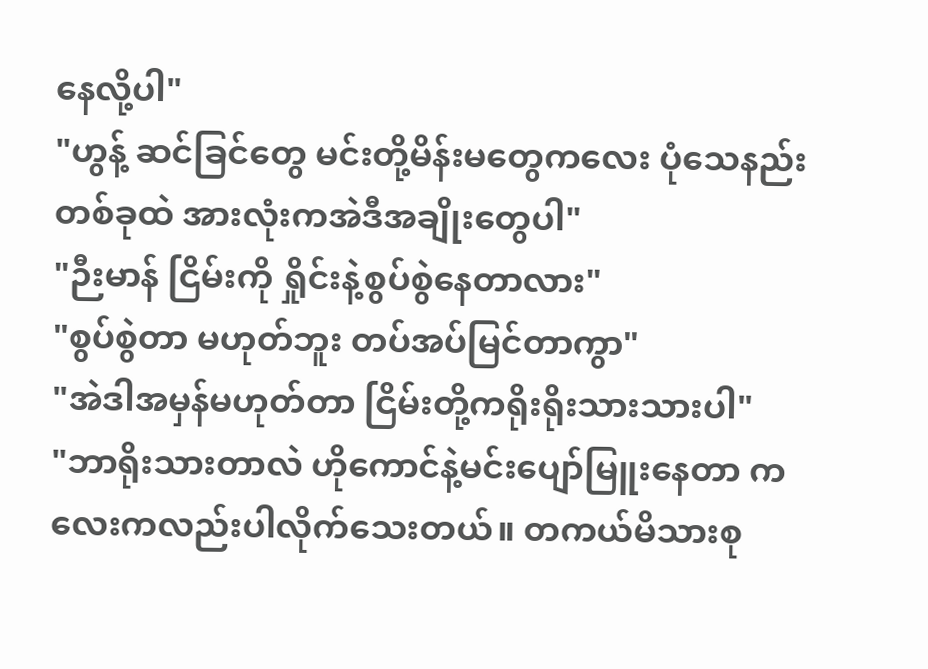နေလို့ပါ"
"ဟွန့် ဆင်ခြင်တွေ မင်းတို့မိန်းမတွေကလေး ပုံသေနည်းတစ်ခုထဲ အားလုံးကအဲဒီအချိုးတွေပါ"
"ဉီးမာန် ငြိမ်းကို ရှိုင်းနဲ့စွပ်စွဲနေတာလား"
"စွပ်စွဲတာ မဟုတ်ဘူး တပ်အပ်မြင်တာကွာ"
"အဲဒါအမှန်မဟုတ်တာ ငြိမ်းတို့ကရိုးရိုးသားသားပါ"
"ဘာရိုးသားတာလဲ ဟိုကောင်နဲ့မင်းပျော်မြူးနေတာ ကလေးကလည်းပါလိုက်သေးတယ်။ တကယ်မိသားစု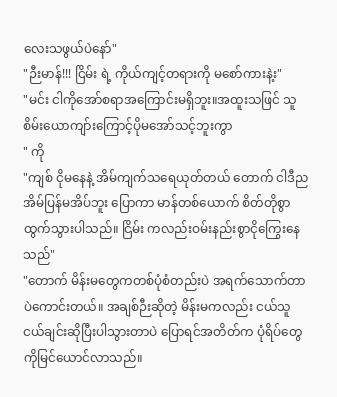လေးသဖွယ်ပဲနော်"
"ဉီးမာန်!!! ငြိမ်း ရဲ့ ကိုယ်ကျင့်တရားကို မစော်ကားနဲ့း"
"မင်း ငါကိုအော်စရာအကြောင်းမရှိဘူး။အထူးသဖြင် သူစိမ်းယောကျာ်းကြောင့်ပိုမအော်သင့်ဘူးကွာ
" ကို
"ကျစ် ငိုမနေနဲ့ အိမ်ကျက်သရေယုတ်တယ် တောက် ငါဒီညအိမ်ပြန်မအိပ်ဘူး ပြောကာ မာန်တစ်ယောက် စိတ်တိုစွာထွက်သွားပါသည်။ ငြိမ်း ကလည်းဝမ်းနည်းစွာငိုကြွေးနေသည်"
"တောက် မိန်းမတွေကတစ်ပုံစံတည်းပဲ အရက်သောက်တာပဲကောင်းတယ်။ အချစ်ဉီးဆိုတဲ့ မိန်းမကလည်း ငယ်သူငယ်ချင်းဆိုပြီးပါသွားတာပဲ ပြောရင်အတိတ်က ပုံရိပ်တွေကိုမြင်ယောင်လာသည်။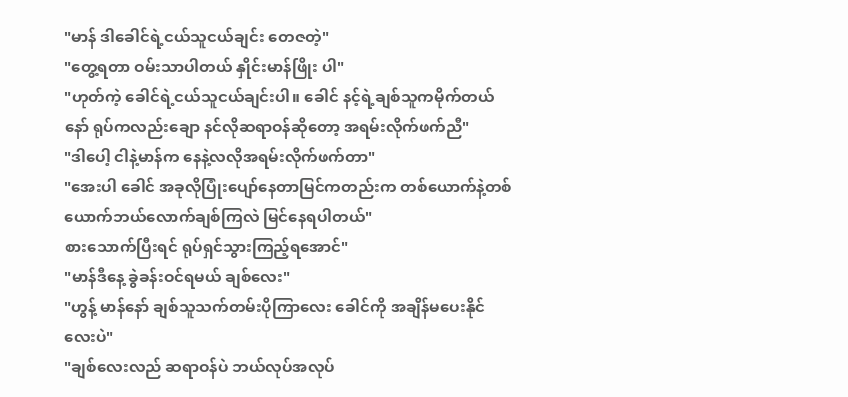"မာန် ဒါခေါင်ရဲ့ငယ်သူငယ်ချင်း တေဇတဲ့"
"တွေ့ရတာ ဝမ်းသာပါတယ် နှိုင်းမာန်ဖြိုး ပါ"
"ဟုတ်ကဲ့ ခေါင်ရဲ့ငယ်သူငယ်ချင်းပါ။ ခေါင် နင့်ရဲ့ချစ်သူကမိုက်တယ်နော် ရုပ်ကလည်းချော နင်လိုဆရာဝန်ဆိုတော့ အရမ်းလိုက်ဖက်ညီ"
"ဒါပေါ့ ငါနဲ့မာန်က နေနဲ့လလိုအရမ်းလိုက်ဖက်တာ"
"အေးပါ ခေါင် အခုလိုပြုံးပျော်နေတာမြင်ကတည်းက တစ်ယောက်နဲ့တစ်ယောက်ဘယ်လောက်ချစ်ကြလဲ မြင်နေရပါတယ်"
စားသောက်ပြီးရင် ရုပ်ရှင်သွားကြည့်ရအောင်"
"မာန်ဒီနေ့ ခွဲခန်းဝင်ရမယ် ချစ်လေး"
"ဟွန့် မာန်နော် ချစ်သူသက်တမ်းပိုကြာလေး ခေါင်ကို အချိန်မပေးနိုင်လေးပဲ"
"ချစ်လေးလည် ဆရာဝန်ပဲ ဘယ်လုပ်အလုပ်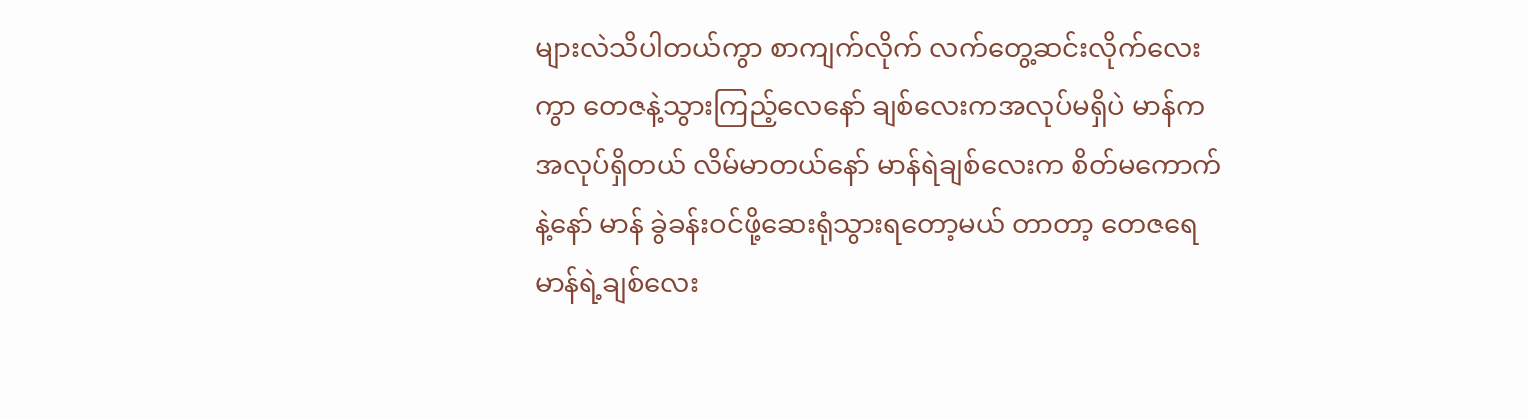များလဲသိပါတယ်ကွာ စာကျက်လိုက် လက်တွေ့ဆင်းလိုက်လေးကွာ တေဇနဲ့သွားကြည့်လေနော် ချစ်လေးကအလုပ်မရှိပဲ မာန်ကအလုပ်ရှိတယ် လိမ်မာတယ်နော် မာန်ရဲချစ်လေးက စိတ်မကောက်နဲ့နော် မာန် ခွဲခန်းဝင်ဖို့ဆေးရုံသွားရတော့မယ် တာတာ့ တေဇရေ မာန်ရဲ့ချစ်လေး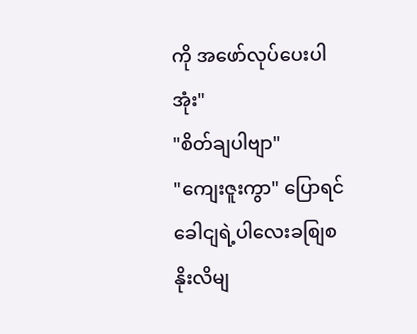ကို အဖော်လုပ်ပေးပါအုံး"
"စိတ်ချပါဗျာ"
"ကျေးဇူးကွာ" ပြောရင် ခေါငျရဲ့ပါလေးခစျြစနိုးလိမျ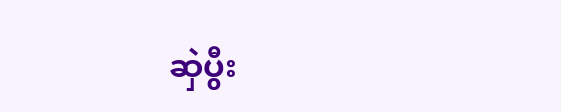ဆှဲပွီး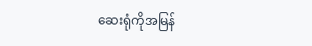ဆေးရုံကိုအမြန်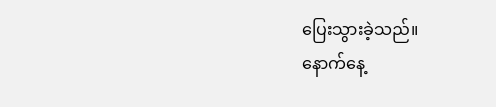ပြေးသွားခဲ့သည်။
နောက်နေ့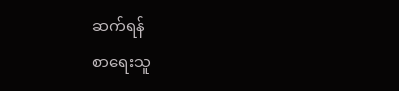ဆက်ရန်
စာရေးသူ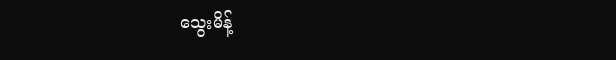သွေးမိန့်